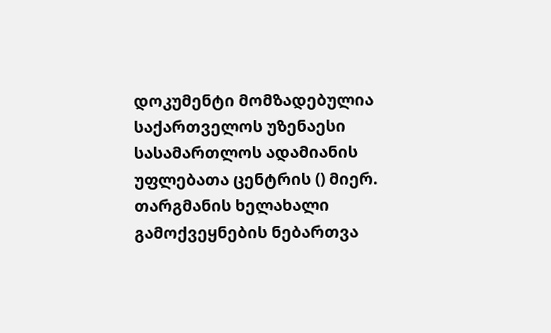დოკუმენტი მომზადებულია საქართველოს უზენაესი სასამართლოს ადამიანის უფლებათა ცენტრის () მიერ. თარგმანის ხელახალი გამოქვეყნების ნებართვა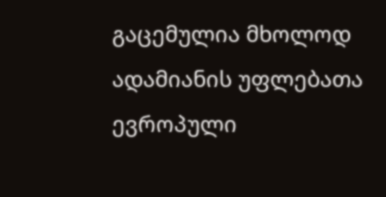გაცემულია მხოლოდ ადამიანის უფლებათა ევროპული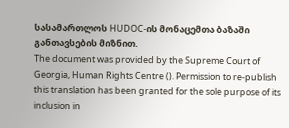სასამართლოს HUDOC-ის მონაცემთა ბაზაში განთავსების მიზნით.
The document was provided by the Supreme Court of Georgia, Human Rights Centre (). Permission to re-publish this translation has been granted for the sole purpose of its inclusion in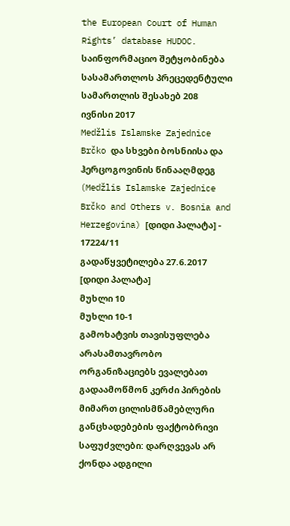the European Court of Human Rights’ database HUDOC.
საინფორმაციო შეტყობინება სასამართლოს პრეცედენტული სამართლის შესახებ 208
ივნისი 2017
Medžlis Islamske Zajednice Brčko და სხვები ბოსნიისა და ჰერცოგოვინის წინააღმდეგ (Medžlis Islamske Zajednice Brčko and Others v. Bosnia and Herzegovina) [დიდი პალატა] - 17224/11
გადაწყვეტილება 27.6.2017 [დიდი პალატა]
მუხლი 10
მუხლი 10-1
გამოხატვის თავისუფლება
არასამთავრობო ორგანიზაციებს ევალებათ გადაამოწმონ კერძი პირების მიმართ ცილისმწამებლური განცხადებების ფაქტობრივი საფუძვლები: დარღვევას არ ქონდა ადგილი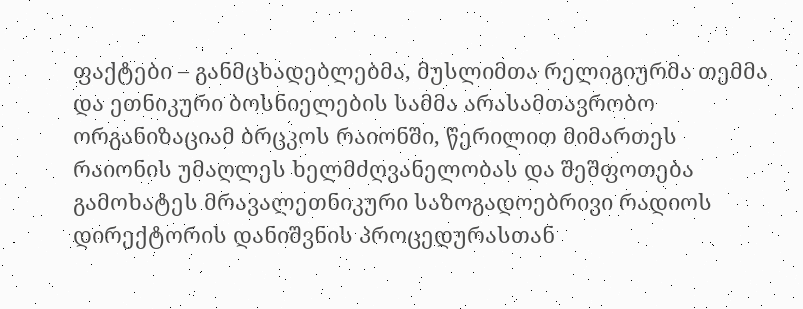ფაქტები – განმცხადებლებმა, მუსლიმთა რელიგიურმა თემმა და ეთნიკური ბოსნიელების სამმა არასამთავრობო ორგანიზაციამ ბრცკოს რაიონში, წერილით მიმართეს რაიონის უმაღლეს ხელმძღვანელობას და შეშფოთება გამოხატეს მრავალეთნიკური საზოგადოებრივი რადიოს დირექტორის დანიშვნის პროცედურასთან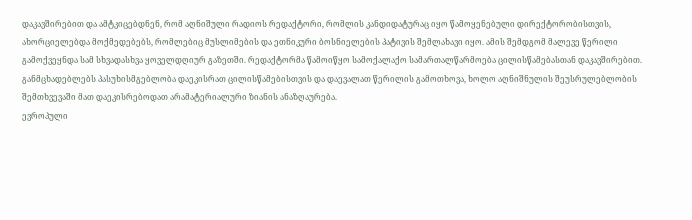დაკავშირებით და ამტკიცებდნენ, რომ აღნიშული რადიოს რედაქტორი, რომლის კანდიდატურაც იყო წამოყენებული დირექტორობისთვის, ახორციელებდა მოქმედებებს, რომლებიც მუსლიმების და ეთნიკური ბოსნიელების პატივის შემლახავი იყო. ამის შემდგომ მალევე წერილი გამოქვეყნდა სამ სხვადასხვა ყოველდღიურ გაზეთში. რედაქტორმა წამოიწყო სამოქალაქო სამართალწარმოება ცილისწამებასთან დაკავშირებით. განმცხადებლებს პასუხისმგებლობა დაეკისრათ ცილისწამებისთვის და დაევალათ წერილის გამოთხოვა, ხოლო აღნიშნულის შეუსრულებლობის შემთხვევაში მათ დაეკისრებოდათ არამატერიალური ზიანის ანაზღაურება.
ევროპული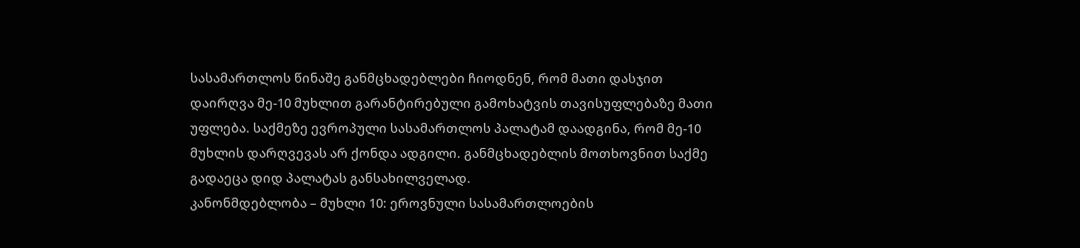სასამართლოს წინაშე განმცხადებლები ჩიოდნენ, რომ მათი დასჯით დაირღვა მე-10 მუხლით გარანტირებული გამოხატვის თავისუფლებაზე მათი უფლება. საქმეზე ევროპული სასამართლოს პალატამ დაადგინა, რომ მე-10 მუხლის დარღვევას არ ქონდა ადგილი. განმცხადებლის მოთხოვნით საქმე გადაეცა დიდ პალატას განსახილველად.
კანონმდებლობა – მუხლი 10: ეროვნული სასამართლოების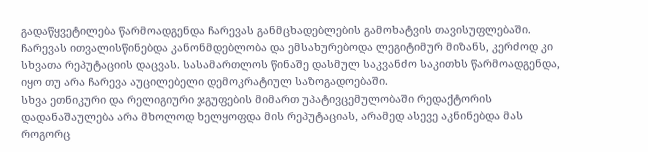გადაწყვეტილება წარმოადგენდა ჩარევას განმცხადებლების გამოხატვის თავისუფლებაში. ჩარევას ითვალისწინებდა კანონმდებლობა და ემსახურებოდა ლეგიტიმურ მიზანს, კერძოდ კი სხვათა რეპუტაციის დაცვას. სასამართლოს წინაშე დასმულ საკვანძო საკითხს წარმოადგენდა, იყო თუ არა ჩარევა აუცილებელი დემოკრატიულ საზოგადოებაში.
სხვა ეთნიკური და რელიგიური ჯგუფების მიმართ უპატივცემულობაში რედაქტორის დადანაშაულება არა მხოლოდ ხელყოფდა მის რეპუტაციას, არამედ ასევე აკნინებდა მას როგორც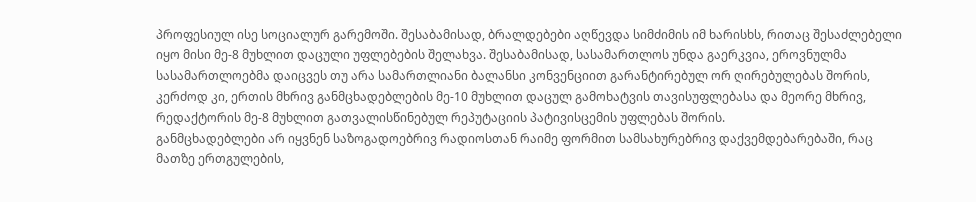პროფესიულ ისე სოციალურ გარემოში. შესაბამისად, ბრალდებები აღწევდა სიმძიმის იმ ხარისხს, რითაც შესაძლებელი იყო მისი მე-8 მუხლით დაცული უფლებების შელახვა. შესაბამისად, სასამართლოს უნდა გაერკვია, ეროვნულმა სასამართლოებმა დაიცვეს თუ არა სამართლიანი ბალანსი კონვენციით გარანტირებულ ორ ღირებულებას შორის, კერძოდ კი, ერთის მხრივ განმცხადებლების მე-10 მუხლით დაცულ გამოხატვის თავისუფლებასა და მეორე მხრივ, რედაქტორის მე-8 მუხლით გათვალისწინებულ რეპუტაციის პატივისცემის უფლებას შორის.
განმცხადებლები არ იყვნენ საზოგადოებრივ რადიოსთან რაიმე ფორმით სამსახურებრივ დაქვემდებარებაში, რაც მათზე ერთგულების,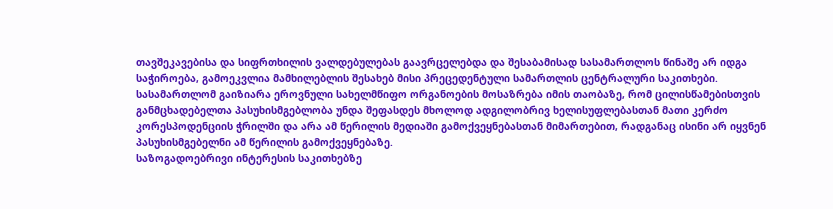თავშეკავებისა და სიფრთხილის ვალდებულებას გაავრცელებდა და შესაბამისად სასამართლოს წინაშე არ იდგა საჭიროება, გამოეკვლია მამხილებლის შესახებ მისი პრეცედენტული სამართლის ცენტრალური საკითხები. სასამართლომ გაიზიარა ეროვნული სახელმწიფო ორგანოების მოსაზრება იმის თაობაზე, რომ ცილისწამებისთვის განმცხადებელთა პასუხისმგებლობა უნდა შეფასდეს მხოლოდ ადგილობრივ ხელისუფლებასთან მათი კერძო კორესპოდენციის ჭრილში და არა ამ წერილის მედიაში გამოქვეყნებასთან მიმართებით, რადგანაც ისინი არ იყვნენ პასუხისმგებელნი ამ წერილის გამოქვეყნებაზე.
საზოგადოებრივი ინტერესის საკითხებზე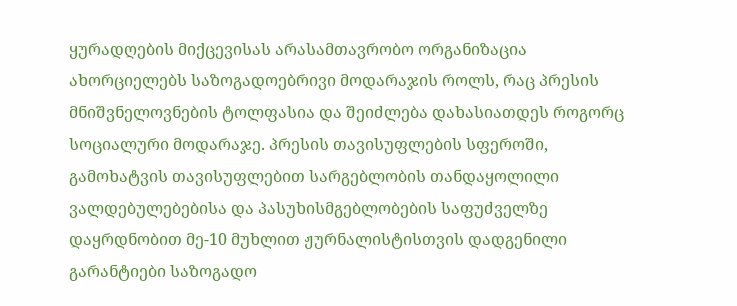ყურადღების მიქცევისას არასამთავრობო ორგანიზაცია ახორციელებს საზოგადოებრივი მოდარაჯის როლს, რაც პრესის მნიშვნელოვნების ტოლფასია და შეიძლება დახასიათდეს როგორც სოციალური მოდარაჯე. პრესის თავისუფლების სფეროში, გამოხატვის თავისუფლებით სარგებლობის თანდაყოლილი ვალდებულებებისა და პასუხისმგებლობების საფუძველზე დაყრდნობით მე-10 მუხლით ჟურნალისტისთვის დადგენილი გარანტიები საზოგადო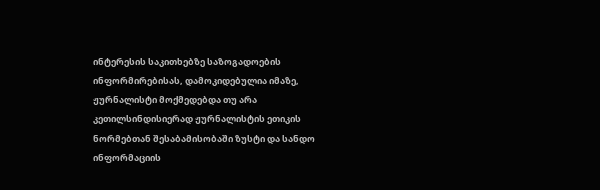ინტერესის საკითხებზე საზოგადოების ინფორმირებისას, დამოკიდებულია იმაზე, ჟურნალისტი მოქმედებდა თუ არა კეთილსინდისიერად ჟურნალისტის ეთიკის ნორმებთან შესაბამისობაში ზუსტი და სანდო ინფორმაციის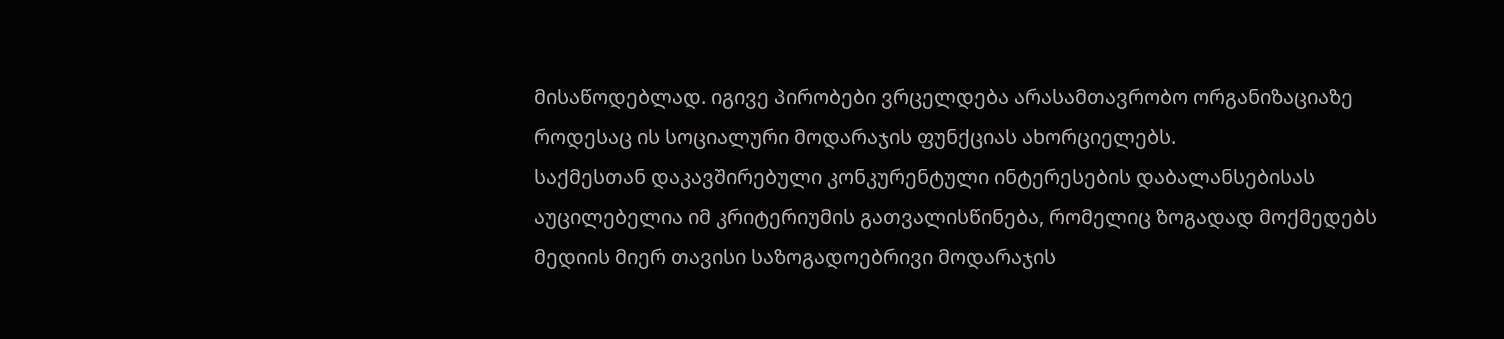მისაწოდებლად. იგივე პირობები ვრცელდება არასამთავრობო ორგანიზაციაზე როდესაც ის სოციალური მოდარაჯის ფუნქციას ახორციელებს.
საქმესთან დაკავშირებული კონკურენტული ინტერესების დაბალანსებისას აუცილებელია იმ კრიტერიუმის გათვალისწინება, რომელიც ზოგადად მოქმედებს მედიის მიერ თავისი საზოგადოებრივი მოდარაჯის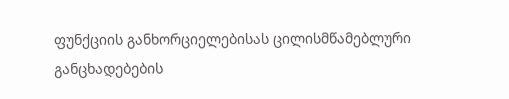ფუნქციის განხორციელებისას ცილისმწამებლური განცხადებების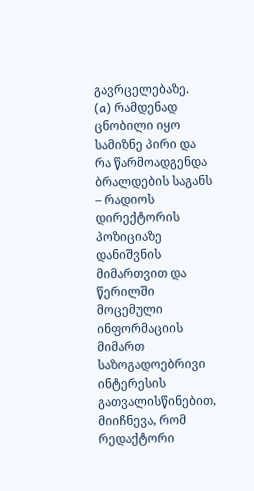გავრცელებაზე.
(a) რამდენად ცნობილი იყო სამიზნე პირი და რა წარმოადგენდა ბრალდების საგანს – რადიოს დირექტორის პოზიციაზე დანიშვნის მიმართვით და წერილში მოცემული ინფორმაციის მიმართ საზოგადოებრივი ინტერესის გათვალისწინებით, მიიჩნევა, რომ რედაქტორი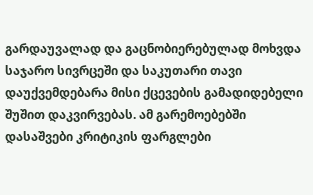გარდაუვალად და გაცნობიერებულად მოხვდა საჯარო სივრცეში და საკუთარი თავი დაუქვემდებარა მისი ქცევების გამადიდებელი შუშით დაკვირვებას. ამ გარემოებებში დასაშვები კრიტიკის ფარგლები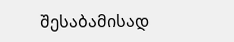შესაბამისად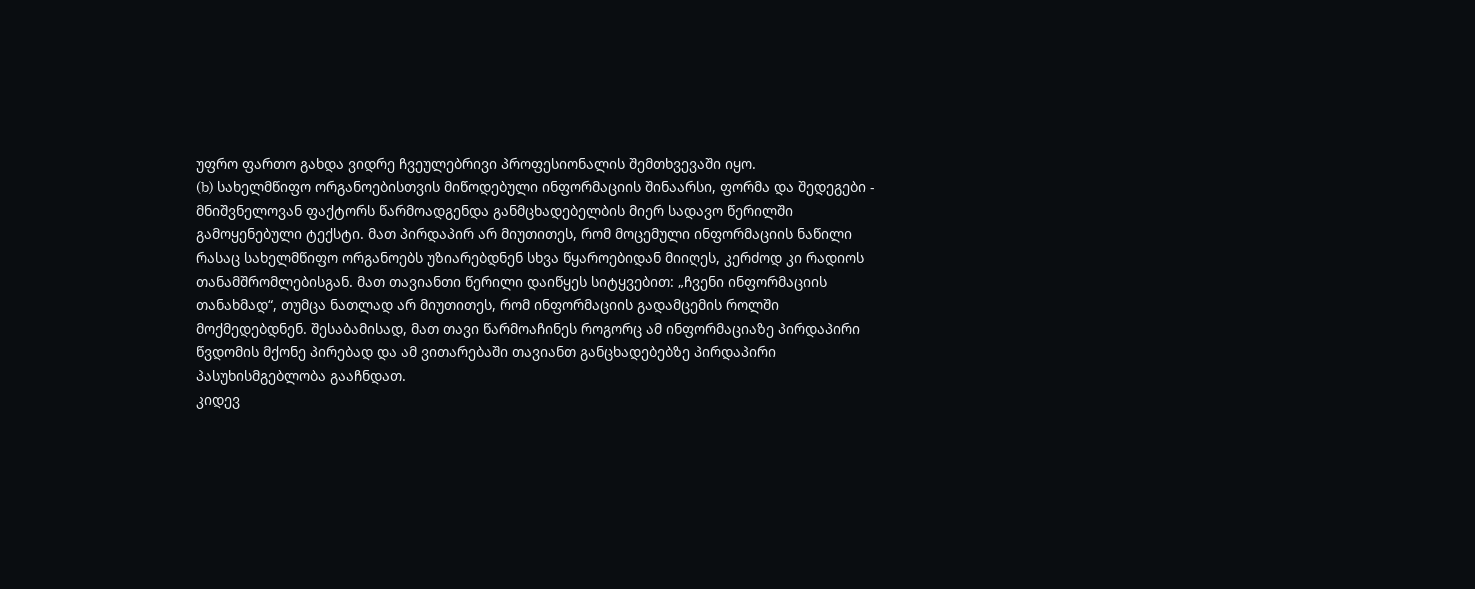უფრო ფართო გახდა ვიდრე ჩვეულებრივი პროფესიონალის შემთხვევაში იყო.
(b) სახელმწიფო ორგანოებისთვის მიწოდებული ინფორმაციის შინაარსი, ფორმა და შედეგები - მნიშვნელოვან ფაქტორს წარმოადგენდა განმცხადებელბის მიერ სადავო წერილში გამოყენებული ტექსტი. მათ პირდაპირ არ მიუთითეს, რომ მოცემული ინფორმაციის ნაწილი რასაც სახელმწიფო ორგანოებს უზიარებდნენ სხვა წყაროებიდან მიიღეს, კერძოდ კი რადიოს თანამშრომლებისგან. მათ თავიანთი წერილი დაიწყეს სიტყვებით: „ჩვენი ინფორმაციის თანახმად“, თუმცა ნათლად არ მიუთითეს, რომ ინფორმაციის გადამცემის როლში მოქმედებდნენ. შესაბამისად, მათ თავი წარმოაჩინეს როგორც ამ ინფორმაციაზე პირდაპირი წვდომის მქონე პირებად და ამ ვითარებაში თავიანთ განცხადებებზე პირდაპირი პასუხისმგებლობა გააჩნდათ.
კიდევ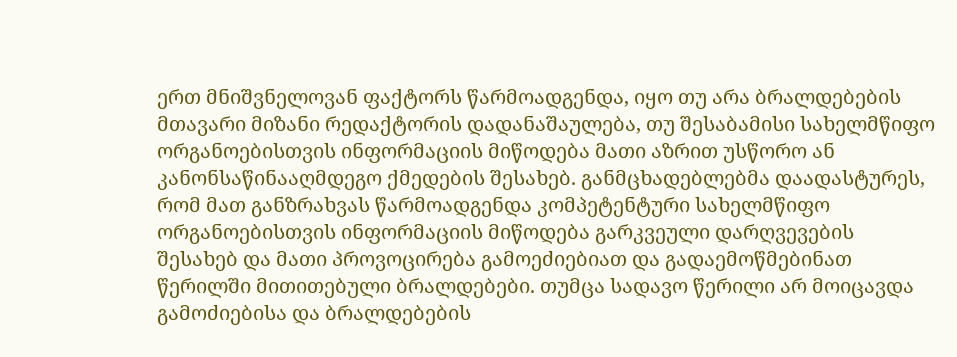ერთ მნიშვნელოვან ფაქტორს წარმოადგენდა, იყო თუ არა ბრალდებების მთავარი მიზანი რედაქტორის დადანაშაულება, თუ შესაბამისი სახელმწიფო ორგანოებისთვის ინფორმაციის მიწოდება მათი აზრით უსწორო ან კანონსაწინააღმდეგო ქმედების შესახებ. განმცხადებლებმა დაადასტურეს, რომ მათ განზრახვას წარმოადგენდა კომპეტენტური სახელმწიფო ორგანოებისთვის ინფორმაციის მიწოდება გარკვეული დარღვევების შესახებ და მათი პროვოცირება გამოეძიებიათ და გადაემოწმებინათ წერილში მითითებული ბრალდებები. თუმცა სადავო წერილი არ მოიცავდა გამოძიებისა და ბრალდებების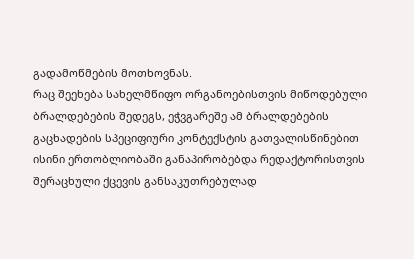გადამოწმების მოთხოვნას.
რაც შეეხება სახელმწიფო ორგანოებისთვის მიწოდებული ბრალდებების შედეგს, ეჭვგარეშე ამ ბრალდებების გაცხადების სპეციფიური კონტექსტის გათვალისწინებით ისინი ერთობლიობაში განაპირობებდა რედაქტორისთვის შერაცხული ქცევის განსაკუთრებულად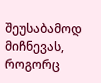შეუსაბამოდ მიჩნევას, როგორც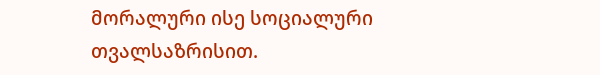მორალური ისე სოციალური თვალსაზრისით.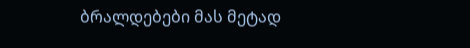ბრალდებები მას მეტად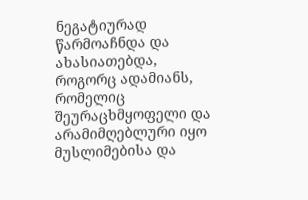ნეგატიურად წარმოაჩნდა და ახასიათებდა, როგორც ადამიანს, რომელიც შეურაცხმყოფელი და არამიმღებლური იყო მუსლიმებისა და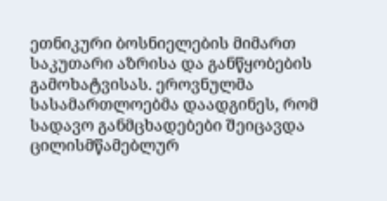ეთნიკური ბოსნიელების მიმართ საკუთარი აზრისა და განწყობების გამოხატვისას. ეროვნულმა სასამართლოებმა დაადგინეს, რომ სადავო განმცხადებები შეიცავდა ცილისმწამებლურ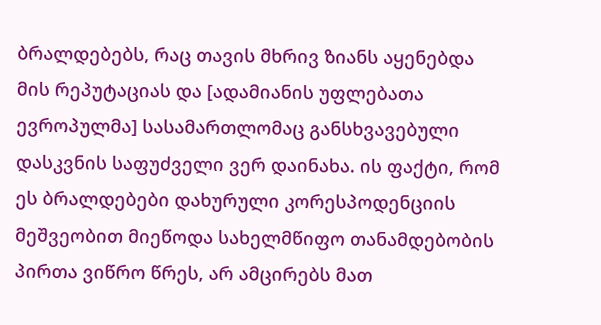ბრალდებებს, რაც თავის მხრივ ზიანს აყენებდა მის რეპუტაციას და [ადამიანის უფლებათა ევროპულმა] სასამართლომაც განსხვავებული დასკვნის საფუძველი ვერ დაინახა. ის ფაქტი, რომ ეს ბრალდებები დახურული კორესპოდენციის მეშვეობით მიეწოდა სახელმწიფო თანამდებობის პირთა ვიწრო წრეს, არ ამცირებს მათ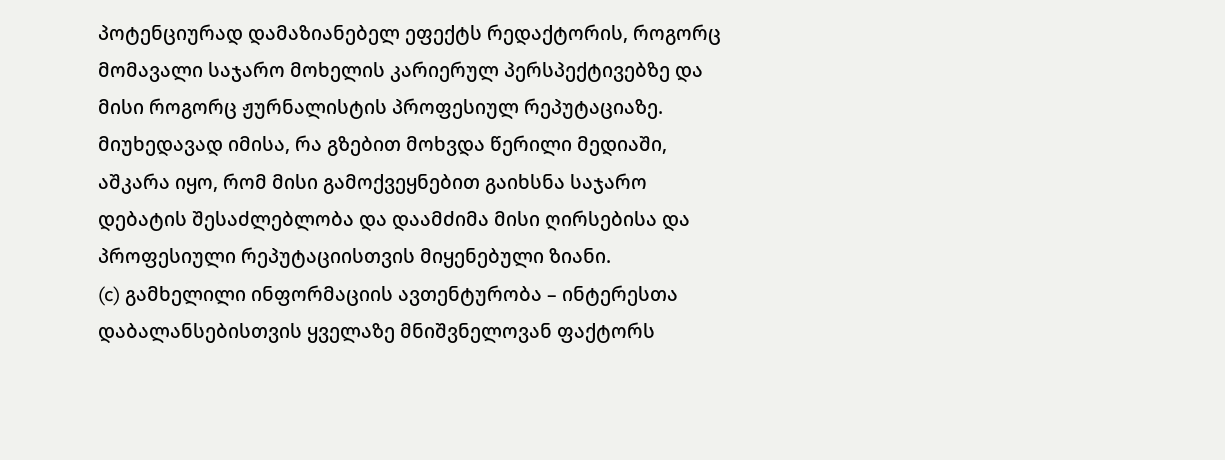პოტენციურად დამაზიანებელ ეფექტს რედაქტორის, როგორც მომავალი საჯარო მოხელის კარიერულ პერსპექტივებზე და მისი როგორც ჟურნალისტის პროფესიულ რეპუტაციაზე. მიუხედავად იმისა, რა გზებით მოხვდა წერილი მედიაში, აშკარა იყო, რომ მისი გამოქვეყნებით გაიხსნა საჯარო დებატის შესაძლებლობა და დაამძიმა მისი ღირსებისა და პროფესიული რეპუტაციისთვის მიყენებული ზიანი.
(c) გამხელილი ინფორმაციის ავთენტურობა – ინტერესთა დაბალანსებისთვის ყველაზე მნიშვნელოვან ფაქტორს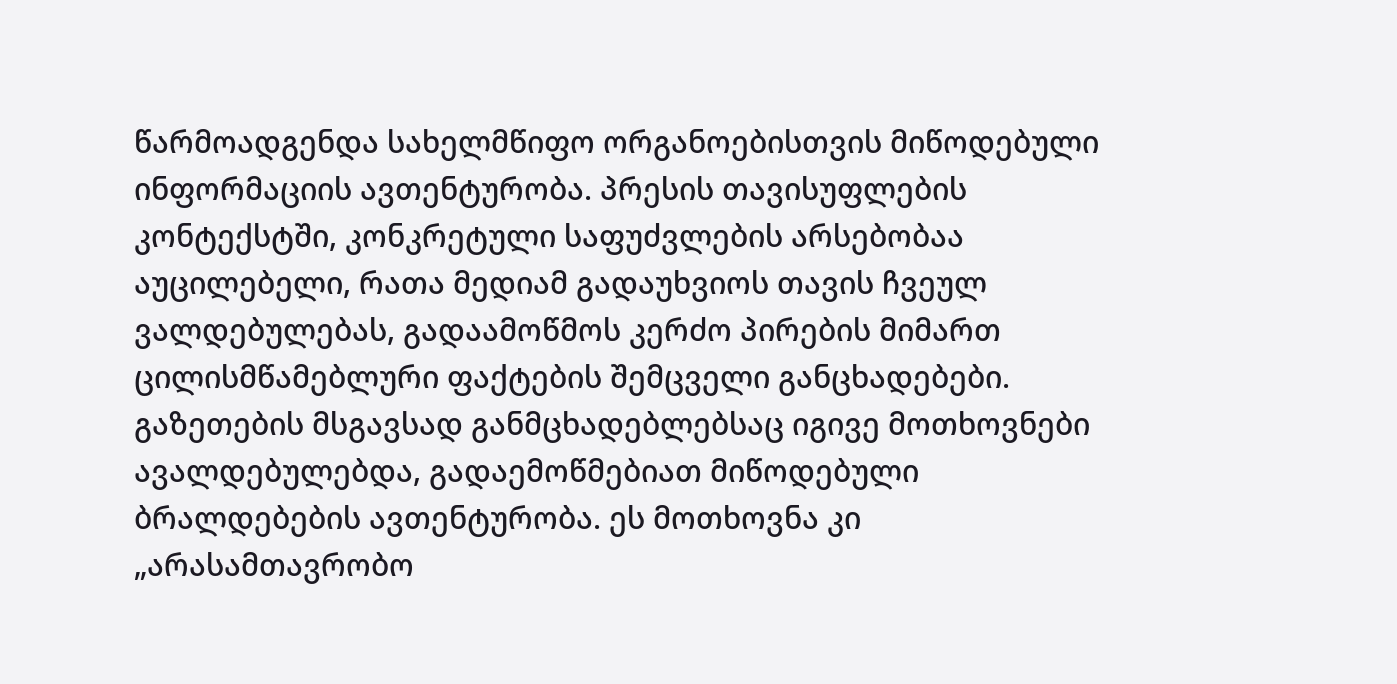წარმოადგენდა სახელმწიფო ორგანოებისთვის მიწოდებული ინფორმაციის ავთენტურობა. პრესის თავისუფლების კონტექსტში, კონკრეტული საფუძვლების არსებობაა აუცილებელი, რათა მედიამ გადაუხვიოს თავის ჩვეულ ვალდებულებას, გადაამოწმოს კერძო პირების მიმართ ცილისმწამებლური ფაქტების შემცველი განცხადებები. გაზეთების მსგავსად განმცხადებლებსაც იგივე მოთხოვნები ავალდებულებდა, გადაემოწმებიათ მიწოდებული ბრალდებების ავთენტურობა. ეს მოთხოვნა კი „არასამთავრობო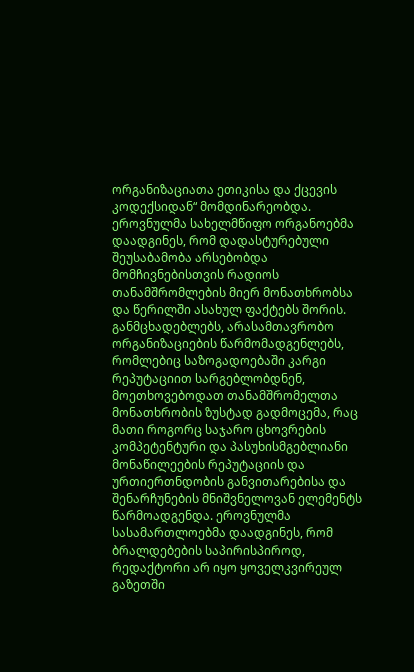ორგანიზაციათა ეთიკისა და ქცევის კოდექსიდან“ მომდინარეობდა.
ეროვნულმა სახელმწიფო ორგანოებმა დაადგინეს, რომ დადასტურებული შეუსაბამობა არსებობდა მომჩივნებისთვის რადიოს თანამშრომლების მიერ მონათხრობსა და წერილში ასახულ ფაქტებს შორის. განმცხადებლებს, არასამთავრობო ორგანიზაციების წარმომადგენლებს, რომლებიც საზოგადოებაში კარგი რეპუტაციით სარგებლობდნენ, მოეთხოვებოდათ თანამშრომელთა მონათხრობის ზუსტად გადმოცემა, რაც მათი როგორც საჯარო ცხოვრების კომპეტენტური და პასუხისმგებლიანი მონაწილეების რეპუტაციის და ურთიერთნდობის განვითარებისა და შენარჩუნების მნიშვნელოვან ელემენტს წარმოადგენდა. ეროვნულმა სასამართლოებმა დაადგინეს, რომ ბრალდებების საპირისპიროდ, რედაქტორი არ იყო ყოველკვირეულ გაზეთში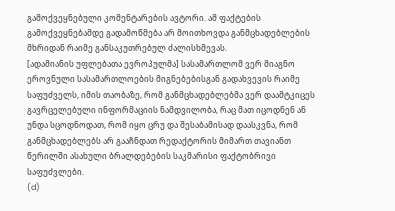გამოქვეყნებული კომენტარების ავტორი. ამ ფაქტების გამოქვეყნებამდე გადამოწმება არ მოითხოვდა განმცხადებლების მხრიდან რაიმე განსაკუთრებულ ძალისხმევას.
[ადამიანის უფლებათა ევროპულმა] სასამართლომ ვერ მიაგნო ეროვნული სასამართლოების მიგნებებისგან გადახვევის რაიმე საფუძველს, იმის თაობაზე, რომ განმცხადებლებმა ვერ დაამტკიცეს გავრცელებული ინფორმაციის ნამდვილობა, რაც მათ იცოდნენ ან უნდა სცოდნოდათ, რომ იყო ცრუ და შესაბამისად დაასკვნა, რომ განმცხადებლებს არ გააჩნდათ რედაქტორის მიმართ თავიანთ წერილში ასახული ბრალდებების საკმარისი ფაქტობრივი საფუძვლები.
(d)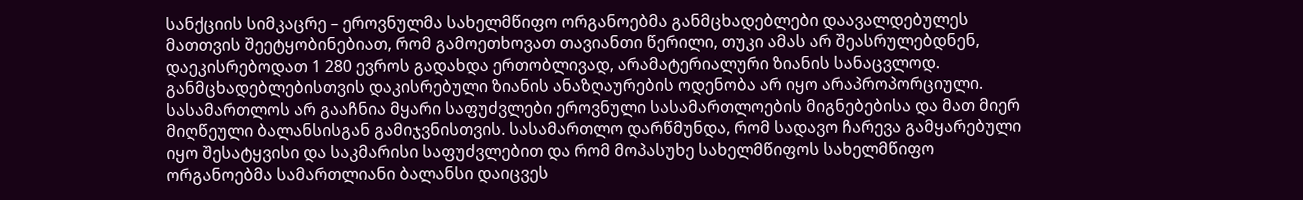სანქციის სიმკაცრე – ეროვნულმა სახელმწიფო ორგანოებმა განმცხადებლები დაავალდებულეს მათთვის შეეტყობინებიათ, რომ გამოეთხოვათ თავიანთი წერილი, თუკი ამას არ შეასრულებდნენ, დაეკისრებოდათ 1 280 ევროს გადახდა ერთობლივად, არამატერიალური ზიანის სანაცვლოდ. განმცხადებლებისთვის დაკისრებული ზიანის ანაზღაურების ოდენობა არ იყო არაპროპორციული.
სასამართლოს არ გააჩნია მყარი საფუძვლები ეროვნული სასამართლოების მიგნებებისა და მათ მიერ მიღწეული ბალანსისგან გამიჯვნისთვის. სასამართლო დარწმუნდა, რომ სადავო ჩარევა გამყარებული იყო შესატყვისი და საკმარისი საფუძვლებით და რომ მოპასუხე სახელმწიფოს სახელმწიფო ორგანოებმა სამართლიანი ბალანსი დაიცვეს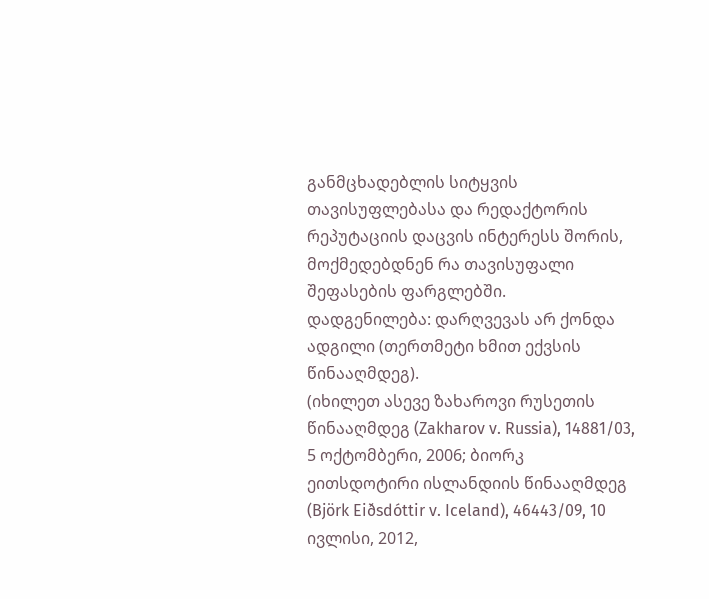განმცხადებლის სიტყვის თავისუფლებასა და რედაქტორის რეპუტაციის დაცვის ინტერესს შორის, მოქმედებდნენ რა თავისუფალი შეფასების ფარგლებში.
დადგენილება: დარღვევას არ ქონდა ადგილი (თერთმეტი ხმით ექვსის წინააღმდეგ).
(იხილეთ ასევე ზახაროვი რუსეთის წინააღმდეგ (Zakharov v. Russia), 14881/03, 5 ოქტომბერი, 2006; ბიორკ ეითსდოტირი ისლანდიის წინააღმდეგ (Björk Eiðsdóttir v. Iceland), 46443/09, 10 ივლისი, 2012,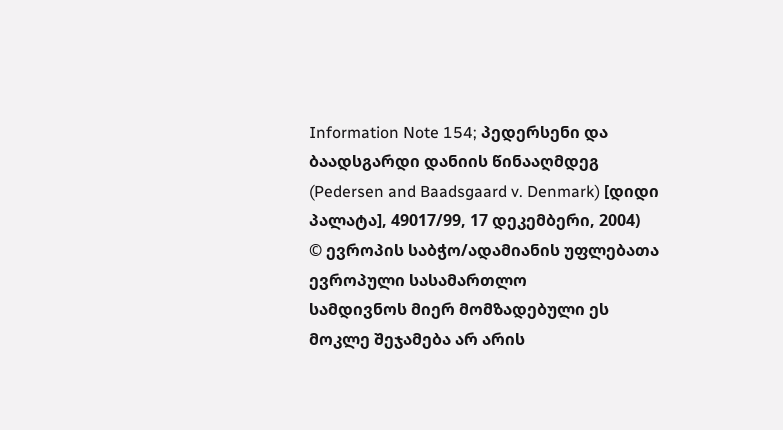Information Note 154; პედერსენი და ბაადსგარდი დანიის წინააღმდეგ (Pedersen and Baadsgaard v. Denmark) [დიდი პალატა], 49017/99, 17 დეკემბერი, 2004)
© ევროპის საბჭო/ადამიანის უფლებათა ევროპული სასამართლო
სამდივნოს მიერ მომზადებული ეს მოკლე შეჯამება არ არის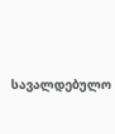სავალდებულო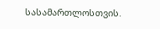სასამართლოსთვის.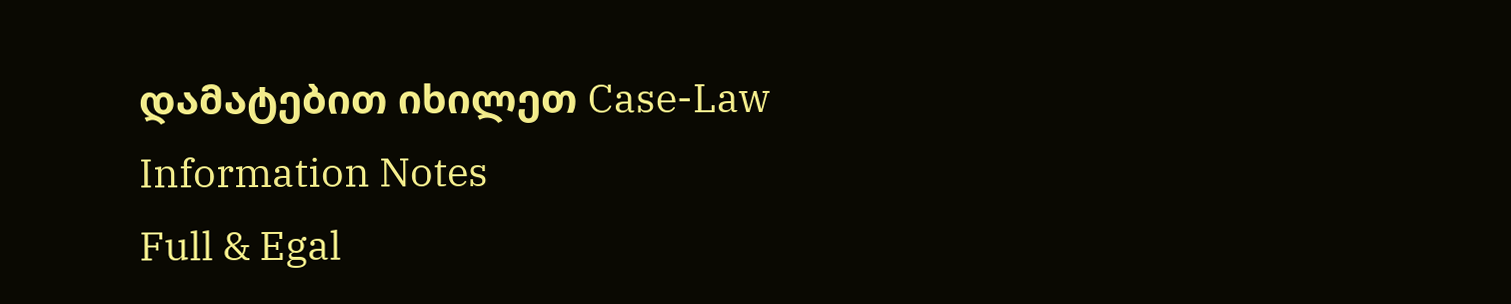დამატებით იხილეთ Case-Law Information Notes
Full & Egal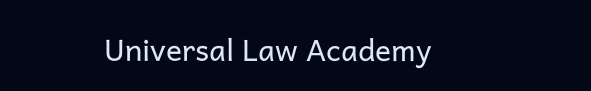Universal Law Academy